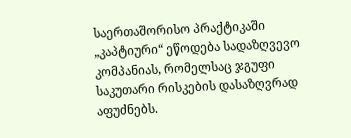საერთაშორისო პრაქტიკაში „კაპტიური“ ეწოდება სადაზღვევო კომპანიას, რომელსაც ჯგუფი საკუთარი რისკების დასაზღვრად აფუძნებს.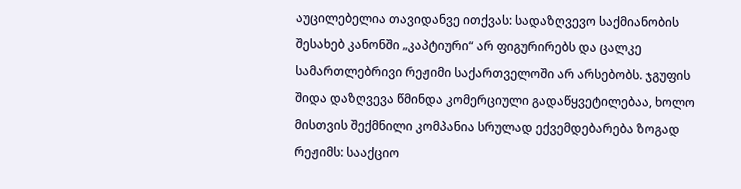აუცილებელია თავიდანვე ითქვას: სადაზღვევო საქმიანობის შესახებ კანონში „კაპტიური“ არ ფიგურირებს და ცალკე სამართლებრივი რეჟიმი საქართველოში არ არსებობს. ჯგუფის შიდა დაზღვევა წმინდა კომერციული გადაწყვეტილებაა, ხოლო მისთვის შექმნილი კომპანია სრულად ექვემდებარება ზოგად რეჟიმს: სააქციო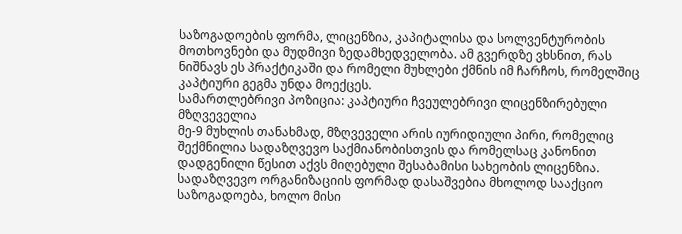საზოგადოების ფორმა, ლიცენზია, კაპიტალისა და სოლვენტურობის მოთხოვნები და მუდმივი ზედამხედველობა. ამ გვერდზე ვხსნით, რას ნიშნავს ეს პრაქტიკაში და რომელი მუხლები ქმნის იმ ჩარჩოს, რომელშიც კაპტიური გეგმა უნდა მოექცეს.
სამართლებრივი პოზიცია: კაპტიური ჩვეულებრივი ლიცენზირებული მზღვეველია
მე-9 მუხლის თანახმად, მზღვეველი არის იურიდიული პირი, რომელიც შექმნილია სადაზღვევო საქმიანობისთვის და რომელსაც კანონით დადგენილი წესით აქვს მიღებული შესაბამისი სახეობის ლიცენზია. სადაზღვევო ორგანიზაციის ფორმად დასაშვებია მხოლოდ სააქციო საზოგადოება, ხოლო მისი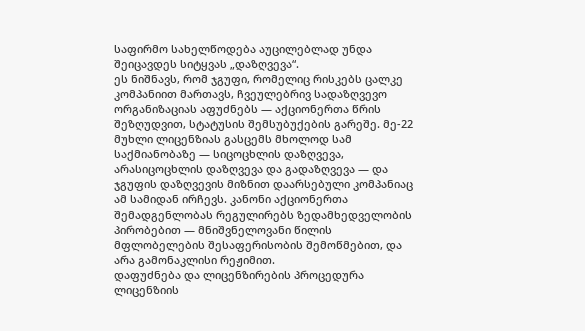საფირმო სახელწოდება აუცილებლად უნდა შეიცავდეს სიტყვას „დაზღვევა“.
ეს ნიშნავს, რომ ჯგუფი, რომელიც რისკებს ცალკე კომპანიით მართავს, ჩვეულებრივ სადაზღვევო ორგანიზაციას აფუძნებს — აქციონერთა წრის შეზღუდვით, სტატუსის შემსუბუქების გარეშე. მე-22 მუხლი ლიცენზიას გასცემს მხოლოდ სამ საქმიანობაზე — სიცოცხლის დაზღვევა, არასიცოცხლის დაზღვევა და გადაზღვევა — და ჯგუფის დაზღვევის მიზნით დაარსებული კომპანიაც ამ სამიდან ირჩევს. კანონი აქციონერთა შემადგენლობას რეგულირებს ზედამხედველობის პირობებით — მნიშვნელოვანი წილის მფლობელების შესაფერისობის შემოწმებით, და არა გამონაკლისი რეჟიმით.
დაფუძნება და ლიცენზირების პროცედურა
ლიცენზიის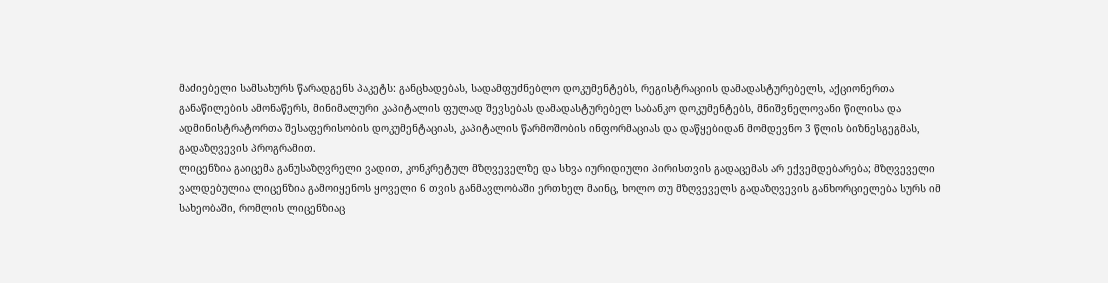მაძიებელი სამსახურს წარადგენს პაკეტს: განცხადებას, სადამფუძნებლო დოკუმენტებს, რეგისტრაციის დამადასტურებელს, აქციონერთა განაწილების ამონაწერს, მინიმალური კაპიტალის ფულად შევსებას დამადასტურებელ საბანკო დოკუმენტებს, მნიშვნელოვანი წილისა და ადმინისტრატორთა შესაფერისობის დოკუმენტაციას, კაპიტალის წარმოშობის ინფორმაციას და დაწყებიდან მომდევნო 3 წლის ბიზნესგეგმას, გადაზღვევის პროგრამით.
ლიცენზია გაიცემა განუსაზღვრელი ვადით, კონკრეტულ მზღვეველზე და სხვა იურიდიული პირისთვის გადაცემას არ ექვემდებარება; მზღვეველი ვალდებულია ლიცენზია გამოიყენოს ყოველი 6 თვის განმავლობაში ერთხელ მაინც, ხოლო თუ მზღვეველს გადაზღვევის განხორციელება სურს იმ სახეობაში, რომლის ლიცენზიაც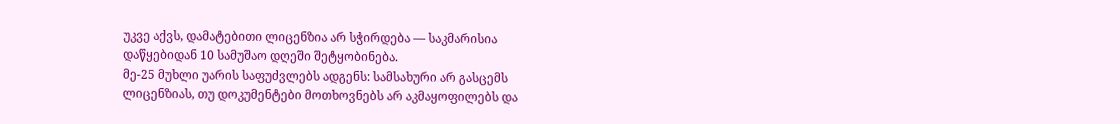უკვე აქვს, დამატებითი ლიცენზია არ სჭირდება — საკმარისია დაწყებიდან 10 სამუშაო დღეში შეტყობინება.
მე-25 მუხლი უარის საფუძვლებს ადგენს: სამსახური არ გასცემს ლიცენზიას, თუ დოკუმენტები მოთხოვნებს არ აკმაყოფილებს და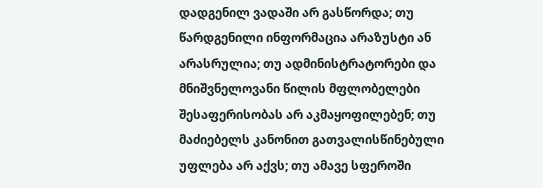დადგენილ ვადაში არ გასწორდა; თუ წარდგენილი ინფორმაცია არაზუსტი ან არასრულია; თუ ადმინისტრატორები და მნიშვნელოვანი წილის მფლობელები შესაფერისობას არ აკმაყოფილებენ; თუ მაძიებელს კანონით გათვალისწინებული უფლება არ აქვს; თუ ამავე სფეროში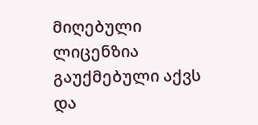მიღებული ლიცენზია გაუქმებული აქვს და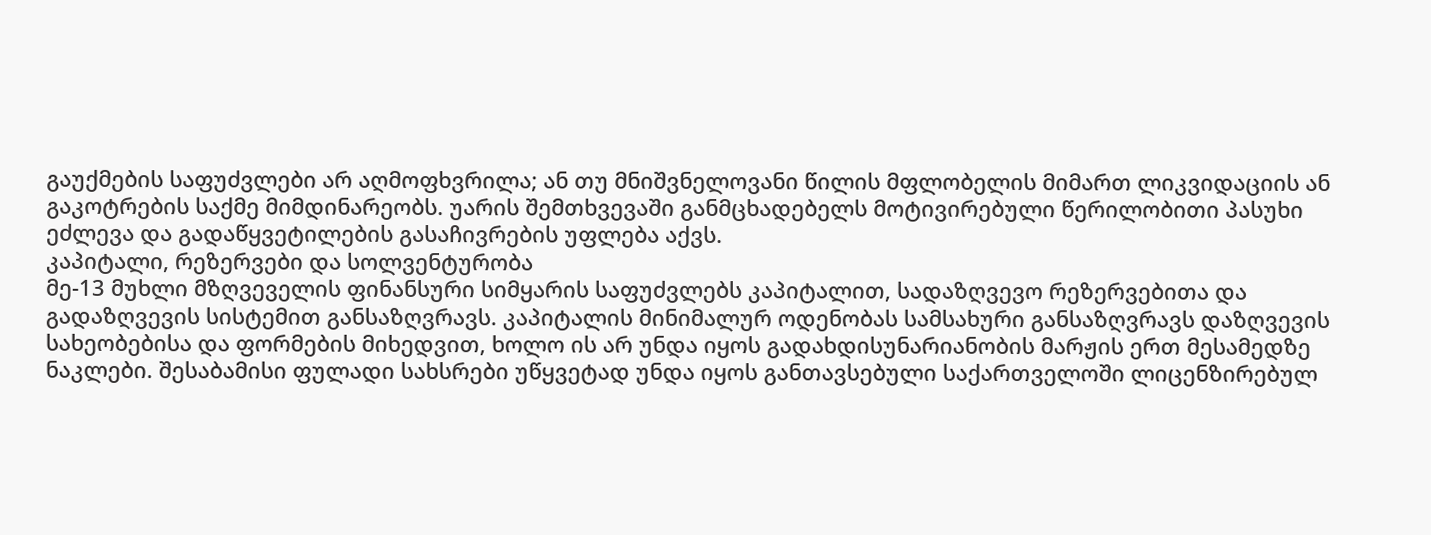გაუქმების საფუძვლები არ აღმოფხვრილა; ან თუ მნიშვნელოვანი წილის მფლობელის მიმართ ლიკვიდაციის ან გაკოტრების საქმე მიმდინარეობს. უარის შემთხვევაში განმცხადებელს მოტივირებული წერილობითი პასუხი ეძლევა და გადაწყვეტილების გასაჩივრების უფლება აქვს.
კაპიტალი, რეზერვები და სოლვენტურობა
მე-13 მუხლი მზღვეველის ფინანსური სიმყარის საფუძვლებს კაპიტალით, სადაზღვევო რეზერვებითა და გადაზღვევის სისტემით განსაზღვრავს. კაპიტალის მინიმალურ ოდენობას სამსახური განსაზღვრავს დაზღვევის სახეობებისა და ფორმების მიხედვით, ხოლო ის არ უნდა იყოს გადახდისუნარიანობის მარჟის ერთ მესამედზე ნაკლები. შესაბამისი ფულადი სახსრები უწყვეტად უნდა იყოს განთავსებული საქართველოში ლიცენზირებულ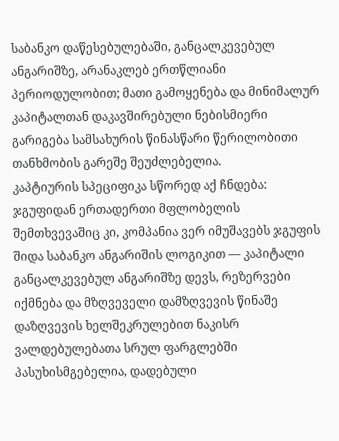საბანკო დაწესებულებაში, განცალკევებულ ანგარიშზე, არანაკლებ ერთწლიანი პერიოდულობით; მათი გამოყენება და მინიმალურ კაპიტალთან დაკავშირებული ნებისმიერი გარიგება სამსახურის წინასწარი წერილობითი თანხმობის გარეშე შეუძლებელია.
კაპტიურის სპეციფიკა სწორედ აქ ჩნდება: ჯგუფიდან ერთადერთი მფლობელის შემთხვევაშიც კი, კომპანია ვერ იმუშავებს ჯგუფის შიდა საბანკო ანგარიშის ლოგიკით — კაპიტალი განცალკევებულ ანგარიშზე დევს, რეზერვები იქმნება და მზღვეველი დამზღვევის წინაშე დაზღვევის ხელშეკრულებით ნაკისრ ვალდებულებათა სრულ ფარგლებში პასუხისმგებელია, დადებული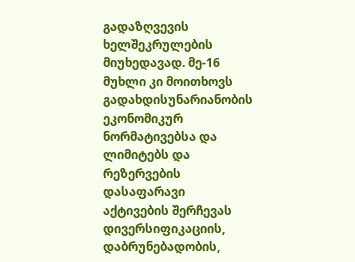გადაზღვევის ხელშეკრულების მიუხედავად. მე-16 მუხლი კი მოითხოვს გადახდისუნარიანობის ეკონომიკურ ნორმატივებსა და ლიმიტებს და რეზერვების დასაფარავი აქტივების შერჩევას დივერსიფიკაციის, დაბრუნებადობის,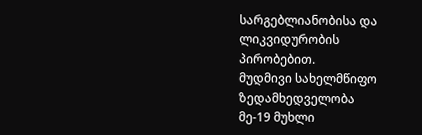სარგებლიანობისა და ლიკვიდურობის პირობებით.
მუდმივი სახელმწიფო ზედამხედველობა
მე-19 მუხლი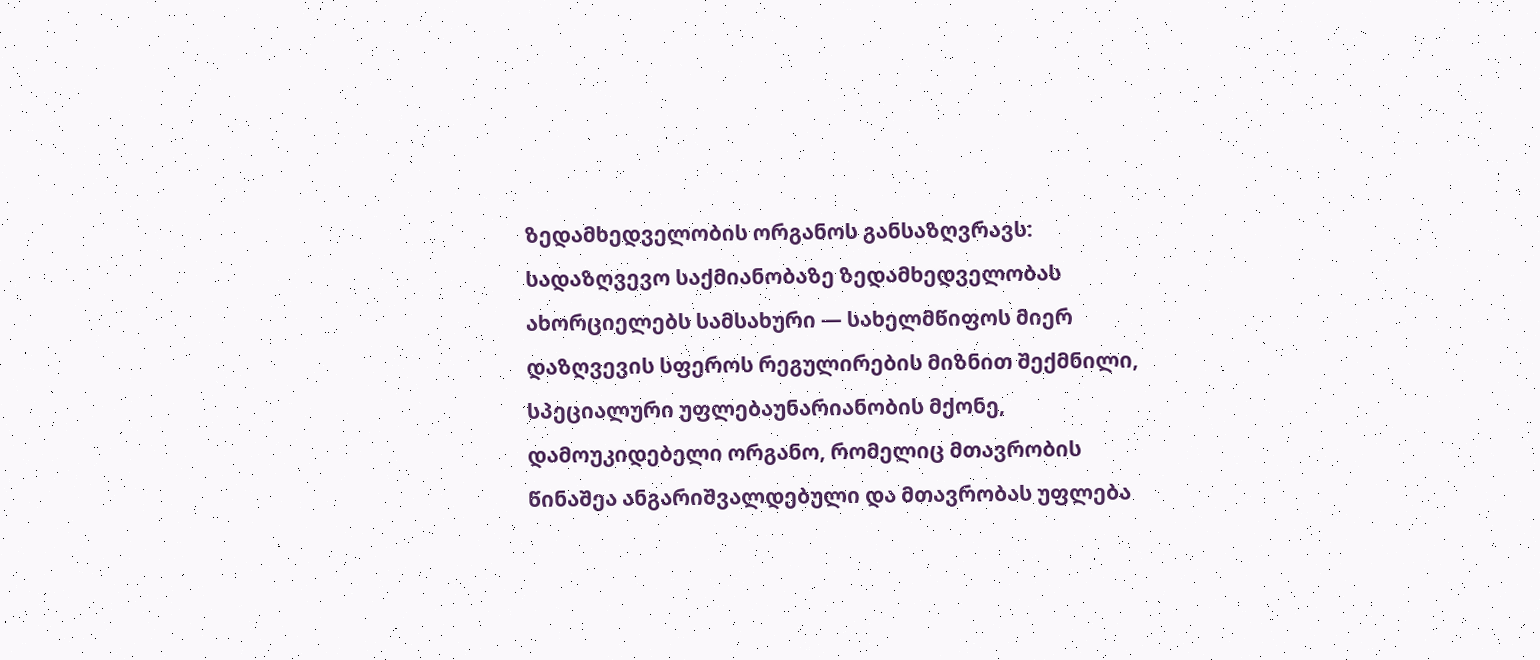ზედამხედველობის ორგანოს განსაზღვრავს: სადაზღვევო საქმიანობაზე ზედამხედველობას ახორციელებს სამსახური — სახელმწიფოს მიერ დაზღვევის სფეროს რეგულირების მიზნით შექმნილი, სპეციალური უფლებაუნარიანობის მქონე, დამოუკიდებელი ორგანო, რომელიც მთავრობის წინაშეა ანგარიშვალდებული და მთავრობას უფლება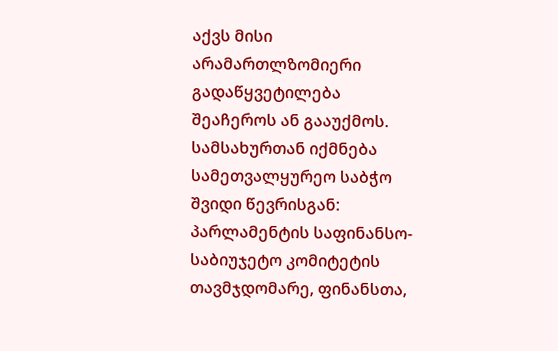აქვს მისი არამართლზომიერი გადაწყვეტილება შეაჩეროს ან გააუქმოს.
სამსახურთან იქმნება სამეთვალყურეო საბჭო შვიდი წევრისგან: პარლამენტის საფინანსო-საბიუჯეტო კომიტეტის თავმჯდომარე, ფინანსთა,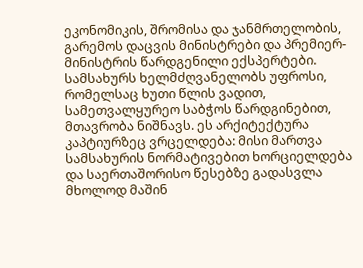ეკონომიკის, შრომისა და ჯანმრთელობის, გარემოს დაცვის მინისტრები და პრემიერ-მინისტრის წარდგენილი ექსპერტები. სამსახურს ხელმძღვანელობს უფროსი, რომელსაც ხუთი წლის ვადით, სამეთვალყურეო საბჭოს წარდგინებით, მთავრობა ნიშნავს. ეს არქიტექტურა კაპტიურზეც ვრცელდება: მისი მართვა სამსახურის ნორმატივებით ხორციელდება და საერთაშორისო წესებზე გადასვლა მხოლოდ მაშინ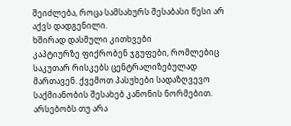შეიძლება, როცა სამსახურს შესაბასი წესი არ აქვს დადგენილი.
ხშირად დასმული კითხვები
კაპტიურზე ფიქრობენ ჯგუფები, რომლებიც საკუთარ რისკებს ცენტრალიზებულად მართავენ. ქვემოთ პასუხები სადაზღვევო საქმიანობის შესახებ კანონის ნორმებით.
არსებობს თუ არა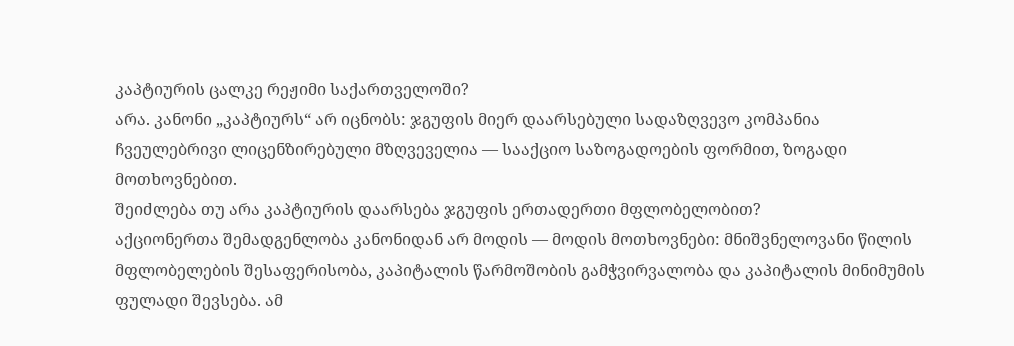კაპტიურის ცალკე რეჟიმი საქართველოში?
არა. კანონი „კაპტიურს“ არ იცნობს: ჯგუფის მიერ დაარსებული სადაზღვევო კომპანია ჩვეულებრივი ლიცენზირებული მზღვეველია — სააქციო საზოგადოების ფორმით, ზოგადი მოთხოვნებით.
შეიძლება თუ არა კაპტიურის დაარსება ჯგუფის ერთადერთი მფლობელობით?
აქციონერთა შემადგენლობა კანონიდან არ მოდის — მოდის მოთხოვნები: მნიშვნელოვანი წილის მფლობელების შესაფერისობა, კაპიტალის წარმოშობის გამჭვირვალობა და კაპიტალის მინიმუმის ფულადი შევსება. ამ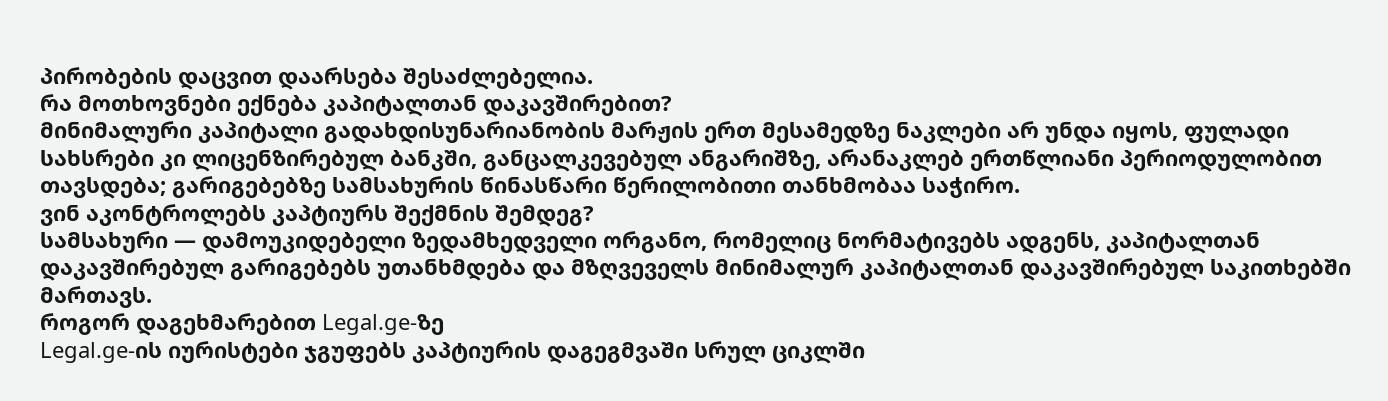პირობების დაცვით დაარსება შესაძლებელია.
რა მოთხოვნები ექნება კაპიტალთან დაკავშირებით?
მინიმალური კაპიტალი გადახდისუნარიანობის მარჟის ერთ მესამედზე ნაკლები არ უნდა იყოს, ფულადი სახსრები კი ლიცენზირებულ ბანკში, განცალკევებულ ანგარიშზე, არანაკლებ ერთწლიანი პერიოდულობით თავსდება; გარიგებებზე სამსახურის წინასწარი წერილობითი თანხმობაა საჭირო.
ვინ აკონტროლებს კაპტიურს შექმნის შემდეგ?
სამსახური — დამოუკიდებელი ზედამხედველი ორგანო, რომელიც ნორმატივებს ადგენს, კაპიტალთან დაკავშირებულ გარიგებებს უთანხმდება და მზღვეველს მინიმალურ კაპიტალთან დაკავშირებულ საკითხებში მართავს.
როგორ დაგეხმარებით Legal.ge-ზე
Legal.ge-ის იურისტები ჯგუფებს კაპტიურის დაგეგმვაში სრულ ციკლში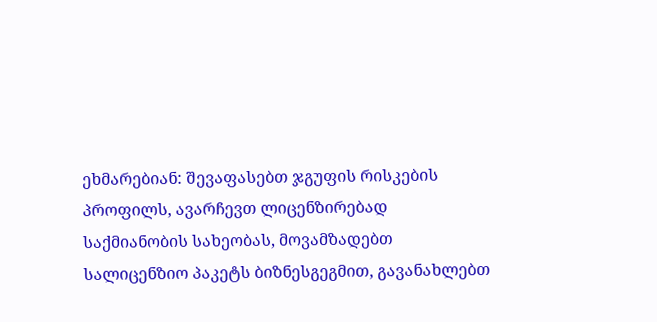ეხმარებიან: შევაფასებთ ჯგუფის რისკების პროფილს, ავარჩევთ ლიცენზირებად საქმიანობის სახეობას, მოვამზადებთ სალიცენზიო პაკეტს ბიზნესგეგმით, გავანახლებთ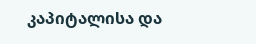კაპიტალისა და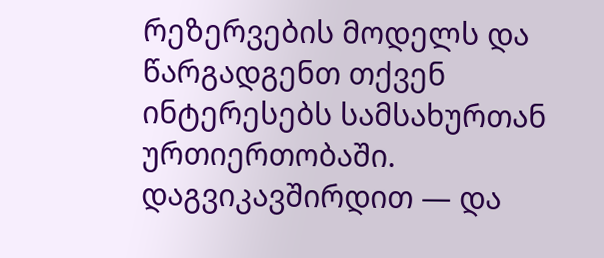რეზერვების მოდელს და წარგადგენთ თქვენ ინტერესებს სამსახურთან ურთიერთობაში. დაგვიკავშირდით — და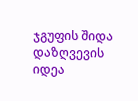ჯგუფის შიდა დაზღვევის იდეა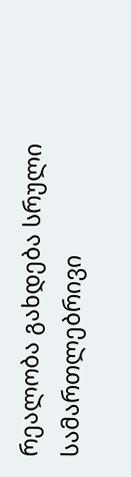რეალობა გახდება სრული სამართლებრივი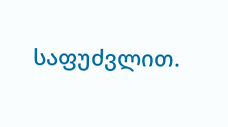საფუძვლით.